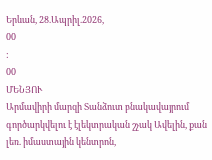Երևան, 28.Ապրիլ.2026,
00
:
00
ՄԵՆՅՈՒ
Արմավիրի մարզի Տանձուտ բնակավայրում գործարկվելու է էլեկտրական շչակ Ավելին, քան լեռ. իմաստային կենտրոն,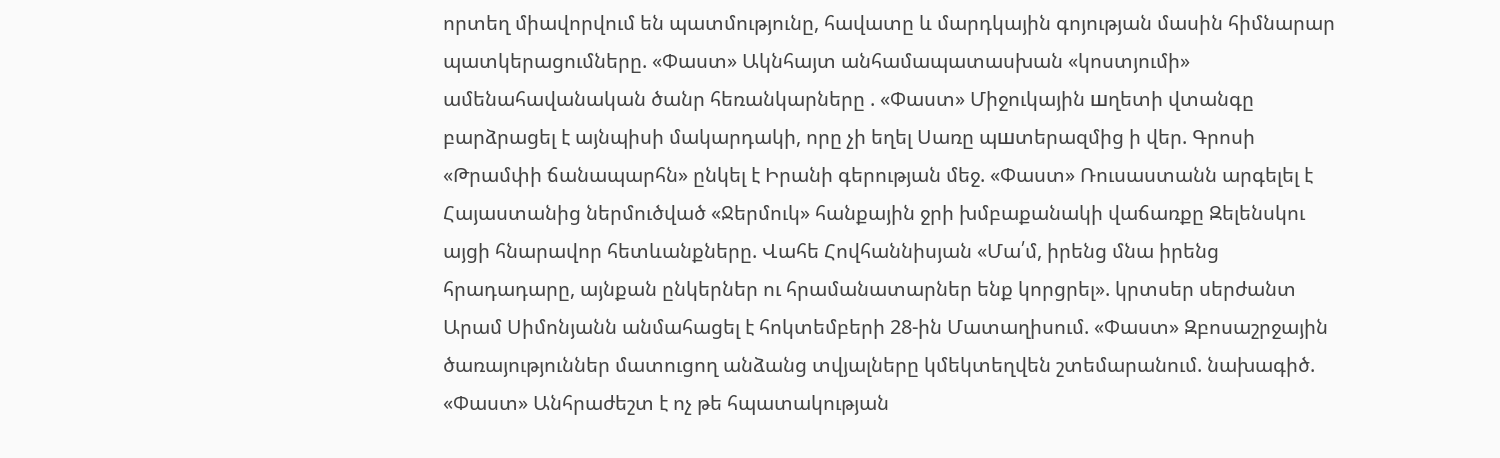որտեղ միավորվում են պատմությունը, հավատը և մարդկային գոյության մասին հիմնարար պատկերացումները. «Փաստ» Ակնհայտ անհամապատասխան «կոստյումի» ամենահավանական ծանր հեռանկարները . «Փաստ» Միջուկային шղետի վտանգը բարձրացել է այնպիսի մակարդակի, որը չի եղել Սառը պшտերազմից ի վեր. Գրոսի «Թրամփի ճանապարհն» ընկել է Իրանի գերության մեջ. «Փաստ» Ռուսաստանն արգելել է Հայաստանից ներմուծված «Ջերմուկ» հանքային ջրի խմբաքանակի վաճառքը Զելենսկու այցի հնարավոր հետևանքները. Վահե Հովհաննիսյան «Մա՛մ, իրենց մնա իրենց հրադադարը, այնքան ընկերներ ու հրամանատարներ ենք կորցրել». կրտսեր սերժանտ Արամ Սիմոնյանն անմահացել է հոկտեմբերի 28-ին Մատաղիսում. «Փաստ» Զբոսաշրջային ծառայություններ մատուցող անձանց տվյալները կմեկտեղվեն շտեմարանում. նախագիծ. «Փաստ» Անհրաժեշտ է ոչ թե հպատակության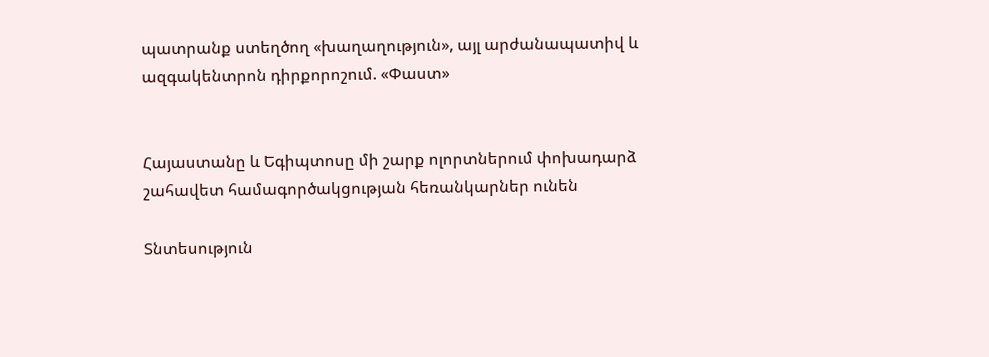պատրանք ստեղծող «խաղաղություն», այլ արժանապատիվ և ազգակենտրոն դիրքորոշում. «Փաստ»


Հայաստանը և Եգիպտոսը մի շարք ոլորտներում փոխադարձ շահավետ համագործակցության հեռանկարներ ունեն

Տնտեսություն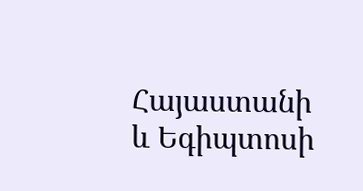Հայաստանի և Եգիպտոսի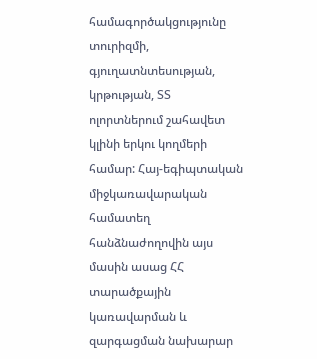համագործակցությունը տուրիզմի, գյուղատնտեսության, կրթության, ՏՏ ոլորտներում շահավետ կլինի երկու կողմերի համար: Հայ-եգիպտական միջկառավարական համատեղ հանձնաժողովին այս մասին ասաց ՀՀ տարածքային կառավարման և զարգացման նախարար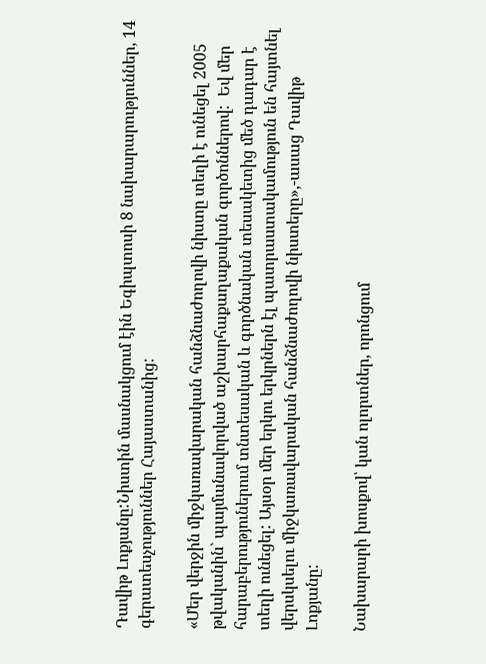Դավիթ Լոքյանը:Նիստին մասնակցում էին Եգիպտոսի 8 նախարարություններ, 14 գերատեսչություններ Հայաստանից:

«Մեր վերջին միջկառավարական հանձնաժողովի նիստը տեղի է ունեցել 2005 թվականին` պայմանավորված աշխարհաքաղաքական գործոններով:  Եվ մեր հարաբերություներում տնտեսական և գործնական տեսակետից մեծ դադար է տեղի ունեցել: Այսօր մեր երկու երկրներն էլ պատրաստակամություն են հայտնել վերսկսելու միջկառավարական հանձնաժողովի նիստերը»,-ասաց Դավիթ Լոքյանը:

Նախարարի խոսքով՝ կան ոլորտներ, որոնցում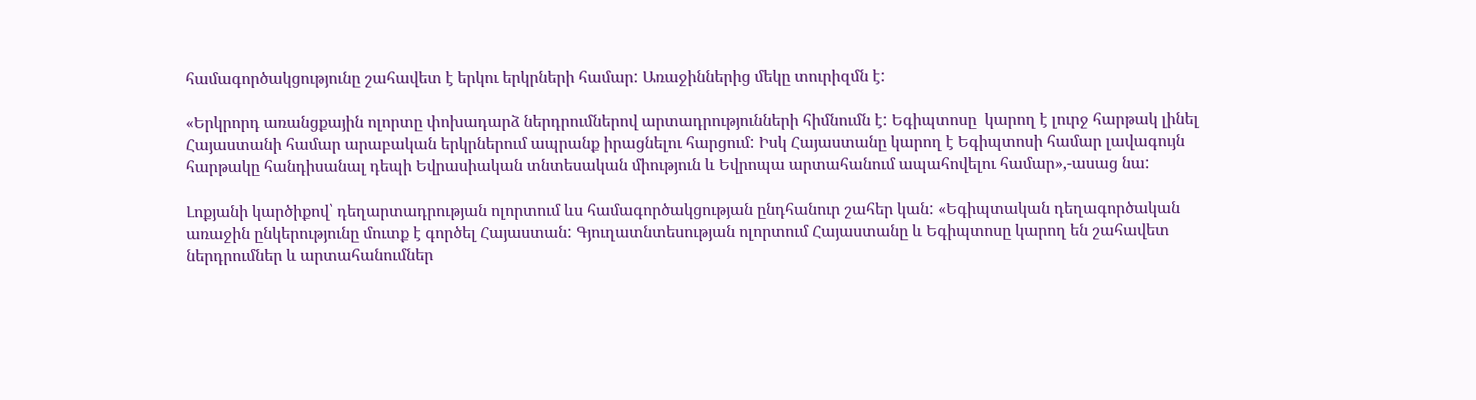համագործակցությունը շահավետ է երկու երկրների համար: Առաջիններից մեկը տուրիզմն է:

«Երկրորդ առանցքային ոլորտը փոխադարձ ներդրումներով արտադրությունների հիմնումն է: Եգիպտոսը  կարող է լուրջ հարթակ լինել Հայաստանի համար արաբական երկրներում ապրանք իրացնելու հարցում: Իսկ Հայաստանը կարող է Եգիպտոսի համար լավագույն հարթակը հանդիսանալ դեպի Եվրասիական տնտեսական միություն և Եվրոպա արտահանում ապահովելու համար»,-ասաց նա:

Լոքյանի կարծիքով՝ դեղարտադրության ոլորտում ևս համագործակցության ընդհանուր շահեր կան: «Եգիպտական դեղագործական առաջին ընկերությունը մուտք է գործել Հայաստան: Գյուղատնտեսության ոլորտում Հայաստանը և Եգիպտոսը կարող են շահավետ ներդրումներ և արտահանումներ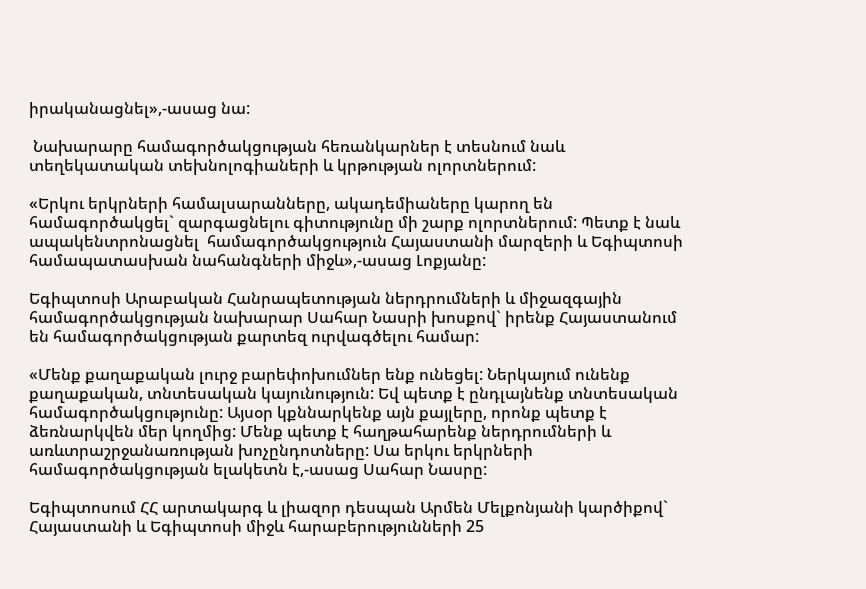իրականացնել»,-ասաց նա:

 Նախարարը համագործակցության հեռանկարներ է տեսնում նաև տեղեկատական տեխնոլոգիաների և կրթության ոլորտներում:

«Երկու երկրների համալսարանները, ակադեմիաները կարող են համագործակցել` զարգացնելու գիտությունը մի շարք ոլորտներում: Պետք է նաև ապակենտրոնացնել  համագործակցություն Հայաստանի մարզերի և Եգիպտոսի համապատասխան նահանգների միջև»,-ասաց Լոքյանը:

Եգիպտոսի Արաբական Հանրապետության ներդրումների և միջազգային համագործակցության նախարար Սահար Նասրի խոսքով` իրենք Հայաստանում են համագործակցության քարտեզ ուրվագծելու համար:

«Մենք քաղաքական լուրջ բարեփոխումներ ենք ունեցել: Ներկայում ունենք քաղաքական, տնտեսական կայունություն: Եվ պետք է ընդլայնենք տնտեսական համագործակցությունը: Այսօր կքննարկենք այն քայլերը, որոնք պետք է ձեռնարկվեն մեր կողմից: Մենք պետք է հաղթահարենք ներդրումների և առևտրաշրջանառության խոչընդոտները: Սա երկու երկրների համագործակցության ելակետն է,-ասաց Սահար Նասրը:

Եգիպտոսում ՀՀ արտակարգ և լիազոր դեսպան Արմեն Մելքոնյանի կարծիքով` Հայաստանի և Եգիպտոսի միջև հարաբերությունների 25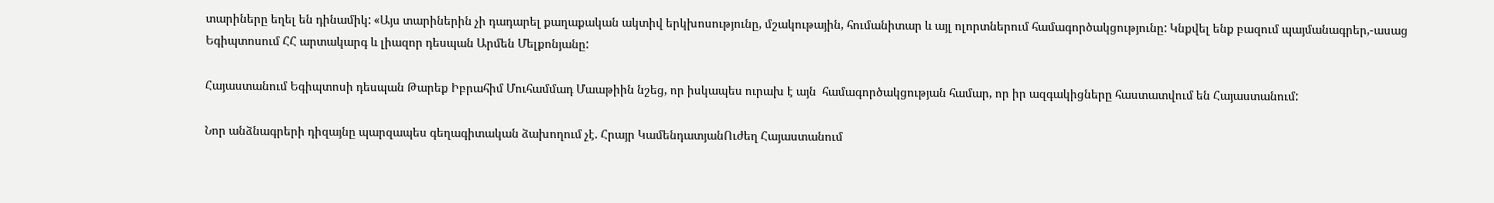տարիները եղել են դինամիկ: «Այս տարիներին չի դադարել քաղաքական ակտիվ երկխոսությունը, մշակութային, հումանիտար և այլ ոլորտներում համագործակցությունը: Կնքվել ենք բազում պայմանագրեր,-ասաց Եգիպտոսում ՀՀ արտակարգ և լիազոր դեսպան Արմեն Մելքոնյանը:

Հայաստանում Եգիպտոսի դեսպան Թարեք Իբրահիմ Մուհամմադ Մաաթիին նշեց, որ իսկապես ուրախ է այն  համագործակցության համար, որ իր ազգակիցները հաստատվում են Հայաստանում:

Նոր անձնագրերի դիզայնը պարզապես գեղագիտական ձախողում չէ. Հրայր ԿամենդատյանՈւժեղ Հայաստանում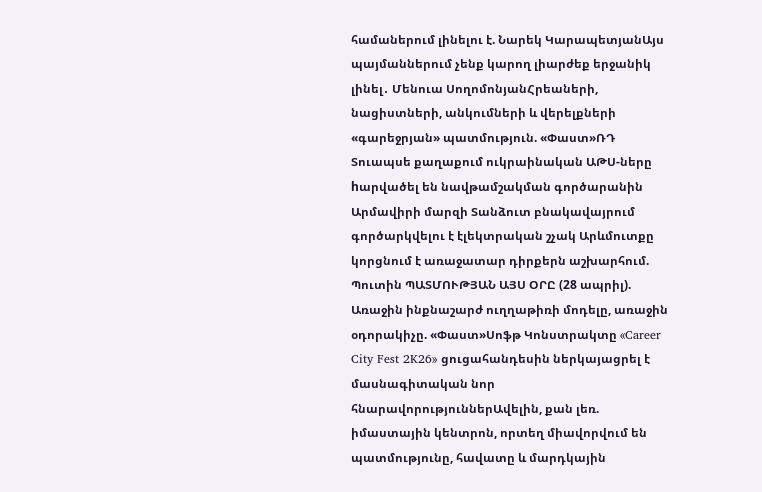համաներում լինելու է. Նարեկ ԿարապետյանԱյս պայմաններում չենք կարող լիարժեք երջանիկ լինել․ Մենուա ՍողոմոնյանՀրեաների, նացիստների, անկումների և վերելքների «գարեջրյան» պատմություն. «Փաստ»ՌԴ Տուապսե քաղաքում ուկրաինական ԱԹՍ-ները hարվածել են նավթամշակման գործարանին Արմավիրի մարզի Տանձուտ բնակավայրում գործարկվելու է էլեկտրական շչակ Արևմուտքը կորցնում է առաջատար դիրքերն աշխարհում. Պուտին ՊԱՏՄՈՒԹՅԱՆ ԱՅՍ ՕՐԸ (28 ապրիլ). Առաջին ինքնաշարժ ուղղաթիռի մոդելը, առաջին օդորակիչը. «Փաստ»Սոֆթ Կոնստրակտը «Career City Fest 2K26» ցուցահանդեսին ներկայացրել է մասնագիտական նոր հնարավորություններԱվելին, քան լեռ. իմաստային կենտրոն, որտեղ միավորվում են պատմությունը, հավատը և մարդկային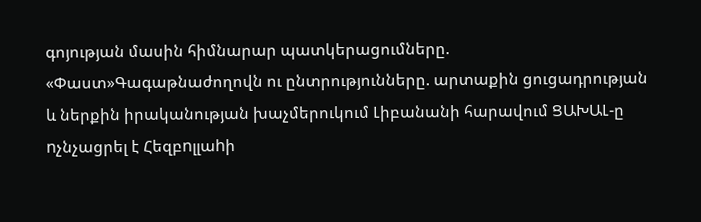գոյության մասին հիմնարար պատկերացումները. «Փաստ»Գագաթնաժողովն ու ընտրությունները. արտաքին ցուցադրության և ներքին իրականության խաչմերուկում Լիբանանի հարավում ՑԱԽԱԼ-ը nչնչացրել է Հեզբnլլաhի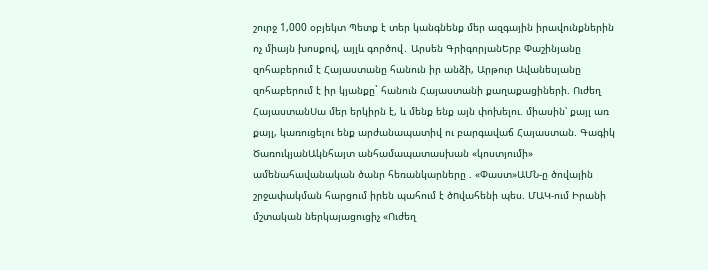շուրջ 1,000 օբյեկտ Պետք է տեր կանգնենք մեր ազգային իրավունքներին ոչ միայն խոսքով, այլև գործով․ Արսեն ԳրիգորյանԵրբ Փաշինյանը զոհաբերում է Հայաստանը հանուն իր անձի, Արթուր Ավանեսյանը զոհաբերում է իր կյանքը` հանուն Հայաստանի քաղաքացիների. Ուժեղ ՀայաստանՍա մեր երկիրն է, և մենք ենք այն փոխելու. միասին՝ քայլ առ քայլ, կառուցելու ենք արժանապատիվ ու բարգավաճ Հայաստան. Գագիկ ԾառուկյանԱկնհայտ անհամապատասխան «կոստյումի» ամենահավանական ծանր հեռանկարները . «Փաստ»ԱՄՆ-ը ծովային շրջափակման հարցում իրեն պահում է ծnվահենի պես. ՄԱԿ-ում Իրանի մշտական ներկայացուցիչ «Ուժեղ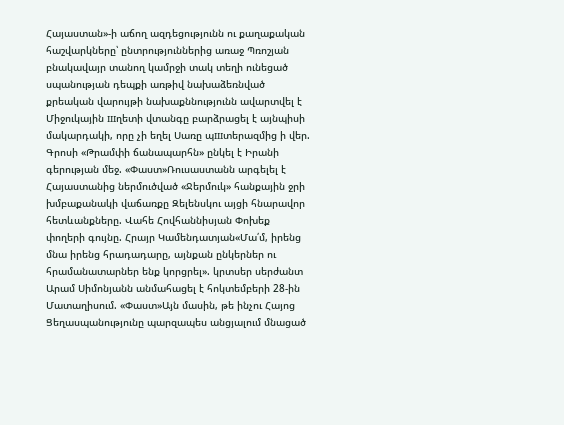Հայաստան»-ի աճող ազդեցությունն ու քաղաքական հաշվարկները՝ ընտրություններից առաջ Պռոշյան բնակավայր տանող կամրջի տակ տեղի ունեցած սպանության դեպքի առթիվ նախաձեռնված քրեական վարույթի նախաքննությունն ավարտվել է Միջուկային шղետի վտանգը բարձրացել է այնպիսի մակարդակի, որը չի եղել Սառը պшտերազմից ի վեր. Գրոսի «Թրամփի ճանապարհն» ընկել է Իրանի գերության մեջ. «Փաստ»Ռուսաստանն արգելել է Հայաստանից ներմուծված «Ջերմուկ» հանքային ջրի խմբաքանակի վաճառքը Զելենսկու այցի հնարավոր հետևանքները. Վահե Հովհաննիսյան Փոխեք փողերի գույնը. Հրայր Կամենդատյան«Մա՛մ, իրենց մնա իրենց հրադադարը, այնքան ընկերներ ու հրամանատարներ ենք կորցրել». կրտսեր սերժանտ Արամ Սիմոնյանն անմահացել է հոկտեմբերի 28-ին Մատաղիսում. «Փաստ»Այն մասին, թե ինչու Հայոց Ցեղասպանությունը պարզապես անցյալում մնացած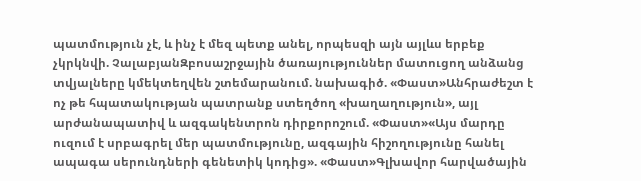պատմություն չէ, և ինչ է մեզ պետք անել, որպեսզի այն այլևս երբեք չկրկնվի. ՉալաբյանԶբոսաշրջային ծառայություններ մատուցող անձանց տվյալները կմեկտեղվեն շտեմարանում. նախագիծ. «Փաստ»Անհրաժեշտ է ոչ թե հպատակության պատրանք ստեղծող «խաղաղություն», այլ արժանապատիվ և ազգակենտրոն դիրքորոշում. «Փաստ»«Այս մարդը ուզում է սրբագրել մեր պատմությունը, ազգային հիշողությունը հանել ապագա սերունդների գենետիկ կոդից». «Փաստ»Գլխավոր հարվածային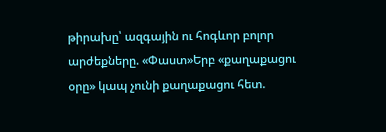թիրախը՝ ազգային ու հոգևոր բոլոր արժեքները. «Փաստ»Երբ «քաղաքացու օրը» կապ չունի քաղաքացու հետ.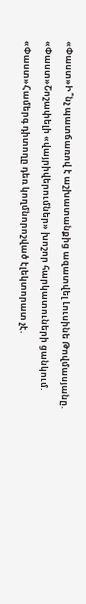«Փաստ»Ի՞նչ պատճառով է աշխատանքից ազատվել Լուսինե Թովմասյանը. «Փաստ»Շոշափելի «վայրիվերումներ» խոշոր հարկատուների ցանկում. «Փաստ»Համերգ դիտողը դեռ կողմնորոշված էլեկտորատ չէ.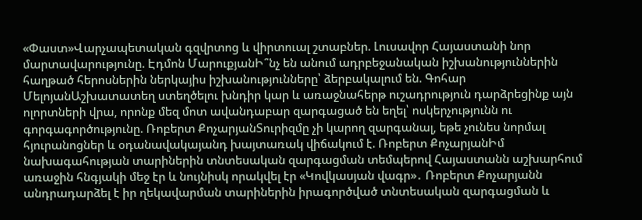«Փաստ»Վարչապետական գզվրտոց և վիրտուալ շտաբներ. Լուսավոր Հայաստանի նոր մարտավարությունը. Էդմոն ՄարուքյանԻ՞նչ են անում ադրբեջանական իշխանություններին հաղթած հերոսներին ներկայիս իշխանությունները՝ ձերբակալում են. Գոհար ՄելոյանԱշխատատեղ ստեղծելու խնդիր կար և առաջնահերթ ուշադրություն դարձրեցինք այն ոլորտների վրա, որոնք մեզ մոտ ավանդաբար զարգացած են եղել՝ ոսկերչությունն ու գորգագործությունը. Ռոբերտ ՔոչարյանՏուրիզմը չի կարող զարգանալ, եթե չունես նորմալ հյուրանոցներ և օդանավակայանդ խայտառակ վիճակում է. Ռոբերտ ՔոչարյանԻմ նախագահության տարիներին տնտեսական զարգացման տեմպերով Հայաստանն աշխարհում առաջին հնգյակի մեջ էր և նույնիսկ որակվել էր «Կովկասյան վագր»․ Ռոբերտ Քոչարյանն անդրադարձել է իր ղեկավարման տարիներին իրագործված տնտեսական զարգացման և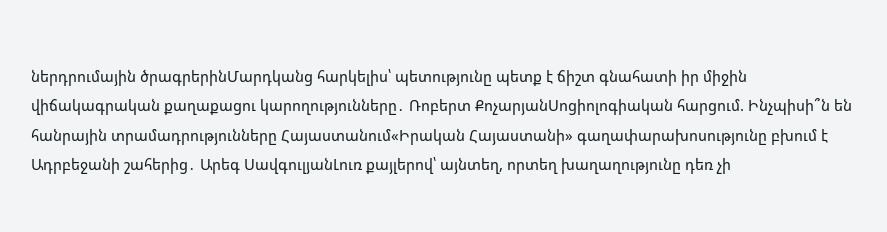ներդրումային ծրագրերինՄարդկանց հարկելիս՝ պետությունը պետք է ճիշտ գնահատի իր միջին վիճակագրական քաղաքացու կարողությունները․ Ռոբերտ ՔոչարյանՍոցիոլոգիական հարցում. Ինչպիսի՞ն են հանրային տրամադրությունները Հայաստանում«Իրական Հայաստանի» գաղափարախոսությունը բխում է Ադրբեջանի շահերից․ Արեգ ՍավգուլյանԼուռ քայլերով՝ այնտեղ, որտեղ խաղաղությունը դեռ չի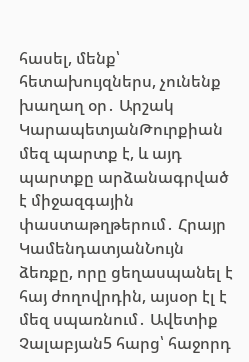հասել, մենք՝ հետախույզներս, չունենք խաղաղ օր․ Արշակ ԿարապետյանԹուրքիան մեզ պարտք է, և այդ պարտքը արձանագրված է միջազգային փաստաթղթերում․ Հրայր ԿամենդատյանՆույն ձեռքը, որը ցեղասպանել է հայ ժողովրդին, այսօր էլ է մեզ սպառնում․ Ավետիք Չալաբյան5 հարց՝ հաջորդ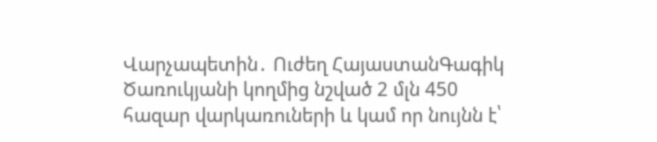Վարչապետին․ Ուժեղ ՀայաստանԳագիկ Ծառուկյանի կողմից նշված 2 մլն 450 հազար վարկառուների և կամ որ նույնն է՝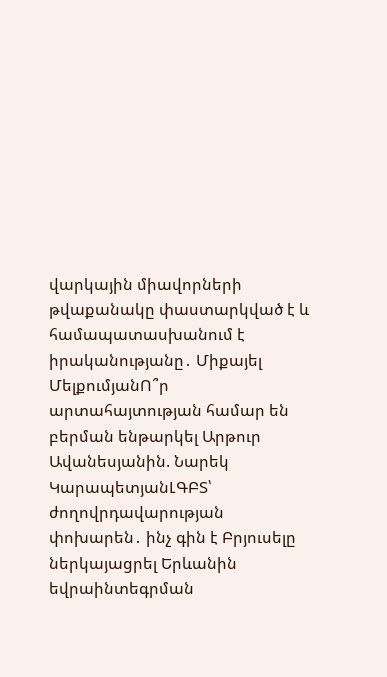վարկային միավորների թվաքանակը փաստարկված է և համապատասխանում է իրականությանը․ Միքայել ՄելքումյանՈ՞ր արտահայտության համար են բերման ենթարկել Արթուր Ավանեսյանին. Նարեկ ԿարապետյանԼԳԲՏ՝ ժողովրդավարության փոխարեն․ ինչ գին է Բրյուսելը ներկայացրել Երևանին եվրաինտեգրման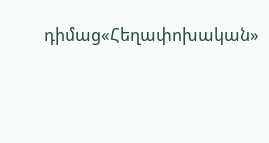դիմաց«Հեղափոխական»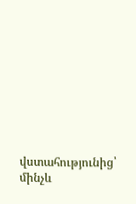վստահությունից՝ մինչև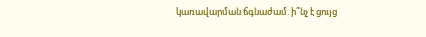կառավարման ճգնաժամ. ի՞նչ է ցույց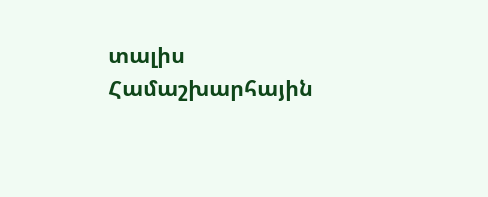տալիս Համաշխարհային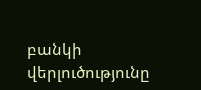բանկի վերլուծությունը